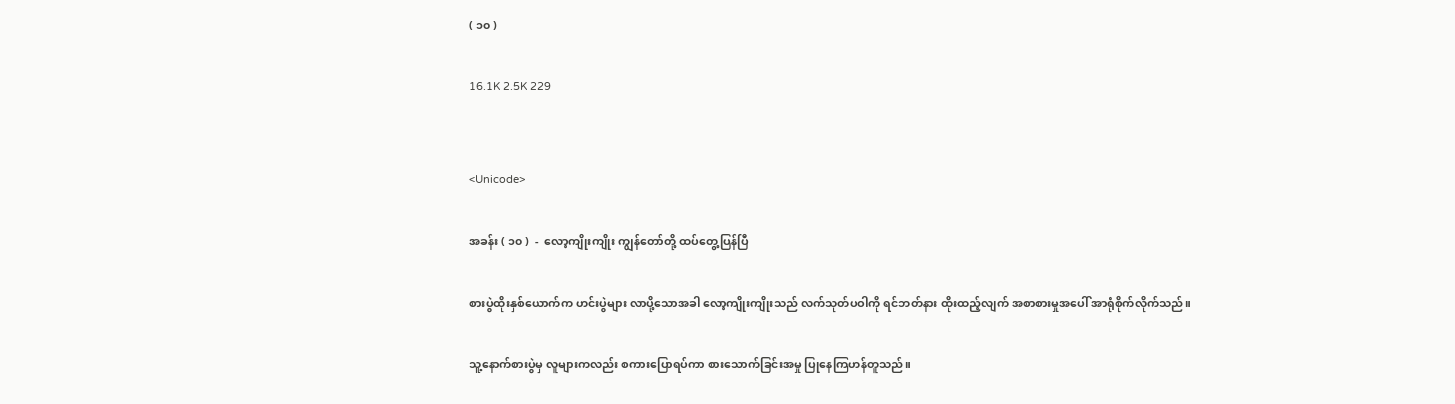( ၁၀ )

16.1K 2.5K 229


<Unicode>

အခန်း ( ၁၀ )  -  လော့ကျိုးကျိုး ကျွန်တော်တို့ ထပ်တွေ့ပြန်ပြီ

စားပွဲထိုးနှစ်ယောက်က ဟင်းပွဲများ လာပို့သောအခါ လော့ကျိုးကျိုးသည် လက်သုတ်ပဝါကို ရင်ဘတ်နား ထိုးထည့်လျက် အစာစားမှုအပေါ် အာရုံစိုက်လိုက်သည်။

သူ့နောက်စားပွဲမှ လူများကလည်း စကားပြောရပ်ကာ စားသောက်ခြင်းအမှု ပြုနေကြဟန်တူသည်။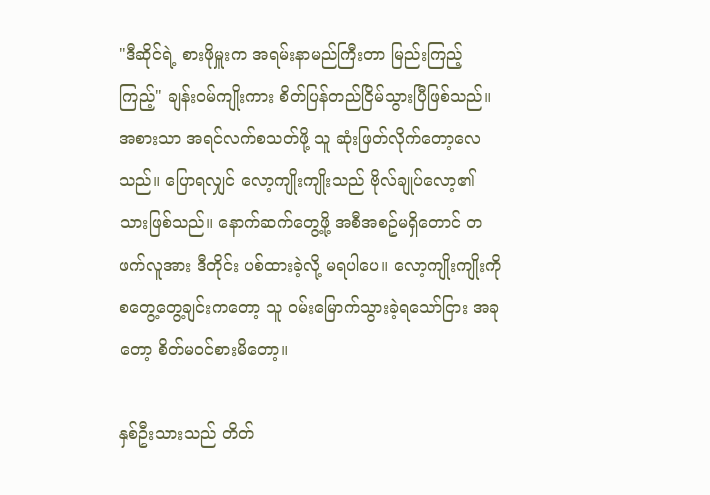"ဒီဆိုင်ရဲ့ စားဖိုမှူးက အရမ်းနာမည်ကြီးတာ မြည်းကြည့်ကြည့်" ချန်းဝမ်ကျိုးကား စိတ်ပြန်တည်ငြိမ်သွားပြီဖြစ်သည်။ အစားသာ အရင်လက်စသတ်ဖို့ သူ ဆုံးဖြတ်လိုက်တော့လေသည်။ ပြောရလျှင် လော့ကျိုးကျိုးသည် ဗိုလ်ချုပ်လော့၏ သားဖြစ်သည်။ နောက်ဆက်တွေ့ဖို့ အစီအစဥ်မရှိတောင် တဖက်လူအား ဒီတိုင်း ပစ်ထားခဲ့လို့ မရပါပေ။ လော့ကျိုးကျိုးကို စတွေ့တွေ့ချင်းကတော့ သူ ဝမ်းမြောက်သွားခဲ့ရသော်ငြား အခုတော့ စိတ်မဝင်စားမိတော့။

နှစ်ဦးသားသည် တိတ်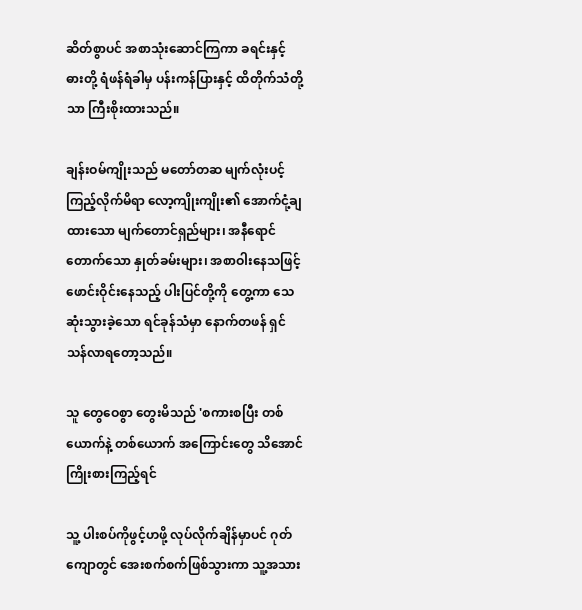ဆိတ်စွာပင် အစာသုံးဆောင်ကြကာ ခရင်းနှင့် ဓားတို့ ရံဖန်ရံခါမှ ပန်းကန်ပြားနှင့် ထိတိုက်သံတို့သာ ကြီးစိုးထားသည်။

ချန်းဝမ်ကျိုးသည် မတော်တဆ မျက်လုံးပင့်ကြည့်လိုက်မိရာ လော့ကျိုးကျိုး၏ အောက်ငုံ့ချထားသော မျက်တောင်ရှည်များ၊ အနီရောင်တောက်သော နှုတ်ခမ်းများ၊ အစာဝါးနေသဖြင့် ဖောင်းဝိုင်းနေသည့် ပါးပြင်တို့ကို တွေ့ကာ သေဆုံးသွားခဲ့သော ရင်ခုန်သံမှာ နောက်တဖန် ရှင်သန်လာရတော့သည်။

သူ တွေဝေစွာ တွေးမိသည် 'စကားစပြီး တစ်ယောက်နဲ့ တစ်ယောက် အကြောင်းတွေ သိအောင် ကြိုးစားကြည့်ရင်

သူ့ ပါးစပ်ကိုဖွင့်ဟဖို့ လုပ်လိုက်ချိန်မှာပင် ဂုတ်ကျောတွင် အေးစက်စက်ဖြစ်သွားကာ သူ့အသား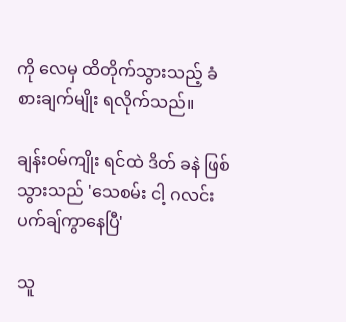ကို လေမှ ထိတိုက်သွားသည့် ခံစားချက်မျိုး ရလိုက်သည်။

ချန်းဝမ်ကျိုး ရင်ထဲ ဒိတ် ခနဲ ဖြစ်သွားသည် 'သေစမ်း ငါ့ ဂလင်းပက်ချ်ကွာနေပြီ'

သူ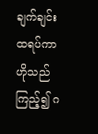ချက်ချင်းထရပ်ကာ ဟိုသည်ကြည့်၍ ဂ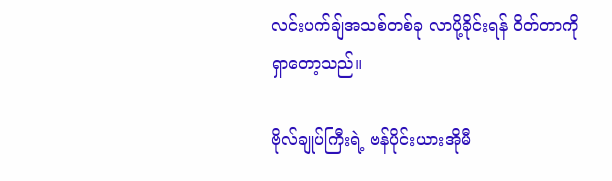လင်းပက်ချ်အသစ်တစ်ခု လာပို့ခိုင်းရန် ဝိတ်တာကို ရှာတော့သည်။

ဗိုလ်ချုပ်ကြီးရဲ့ ဗန်ပိုင်းယားအိုမီ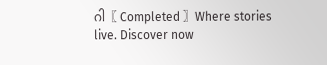ဂါ〖 Completed 〗Where stories live. Discover now